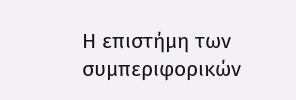Η επιστήμη των συμπεριφορικών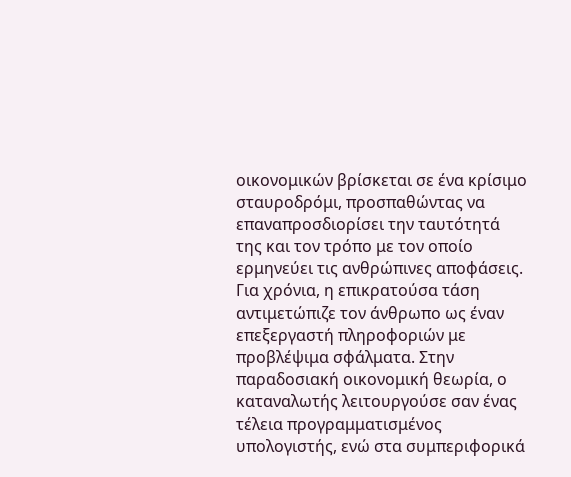οικονομικών βρίσκεται σε ένα κρίσιμο σταυροδρόμι, προσπαθώντας να επαναπροσδιορίσει την ταυτότητά της και τον τρόπο με τον οποίο ερμηνεύει τις ανθρώπινες αποφάσεις. Για χρόνια, η επικρατούσα τάση αντιμετώπιζε τον άνθρωπο ως έναν επεξεργαστή πληροφοριών με προβλέψιμα σφάλματα. Στην παραδοσιακή οικονομική θεωρία, ο καταναλωτής λειτουργούσε σαν ένας τέλεια προγραμματισμένος υπολογιστής, ενώ στα συμπεριφορικά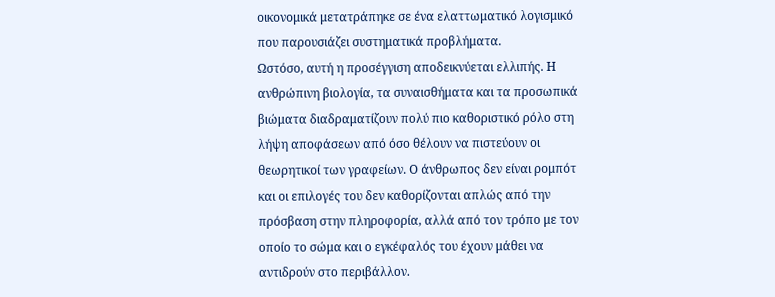οικονομικά μετατράπηκε σε ένα ελαττωματικό λογισμικό που παρουσιάζει συστηματικά προβλήματα.
Ωστόσο, αυτή η προσέγγιση αποδεικνύεται ελλιπής. Η ανθρώπινη βιολογία, τα συναισθήματα και τα προσωπικά βιώματα διαδραματίζουν πολύ πιο καθοριστικό ρόλο στη λήψη αποφάσεων από όσο θέλουν να πιστεύουν οι θεωρητικοί των γραφείων. Ο άνθρωπος δεν είναι ρομπότ και οι επιλογές του δεν καθορίζονται απλώς από την πρόσβαση στην πληροφορία, αλλά από τον τρόπο με τον οποίο το σώμα και ο εγκέφαλός του έχουν μάθει να αντιδρούν στο περιβάλλον.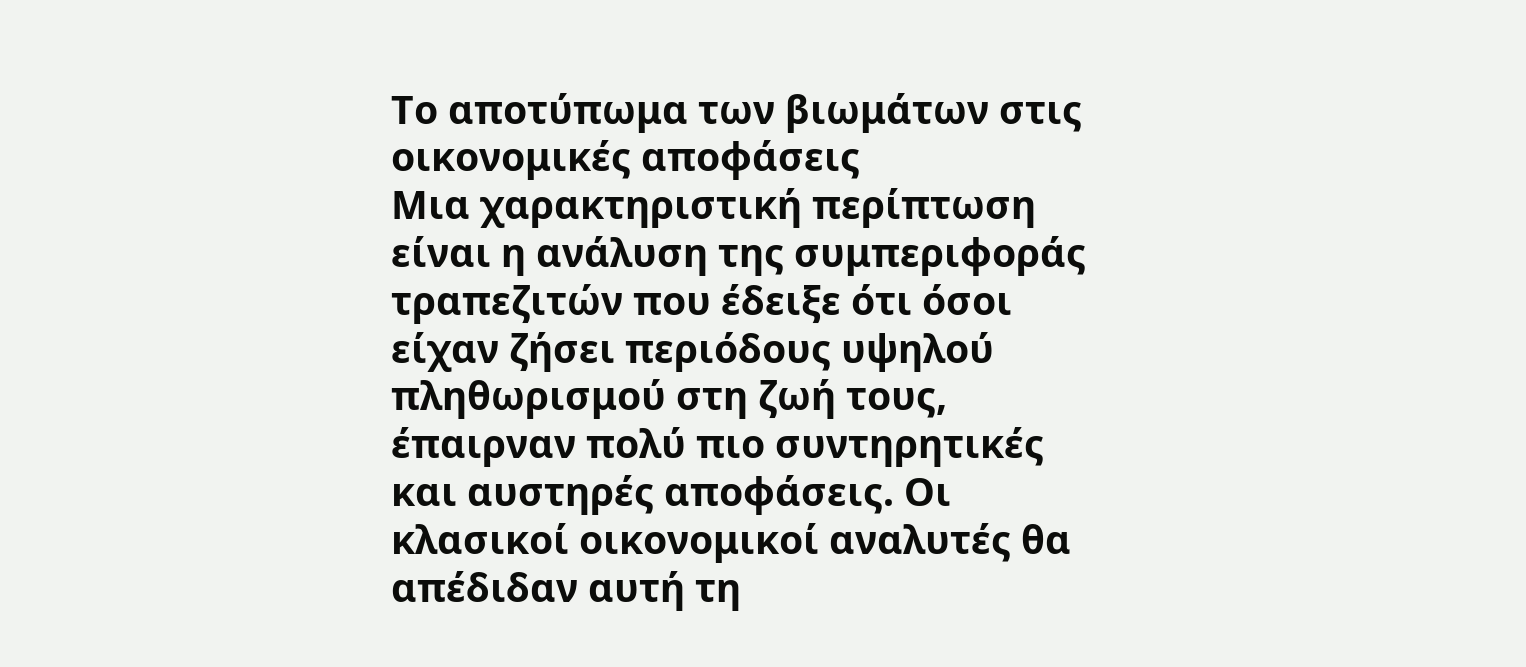Το αποτύπωμα των βιωμάτων στις οικονομικές αποφάσεις
Μια χαρακτηριστική περίπτωση είναι η ανάλυση της συμπεριφοράς τραπεζιτών που έδειξε ότι όσοι είχαν ζήσει περιόδους υψηλού πληθωρισμού στη ζωή τους, έπαιρναν πολύ πιο συντηρητικές και αυστηρές αποφάσεις. Οι κλασικοί οικονομικοί αναλυτές θα απέδιδαν αυτή τη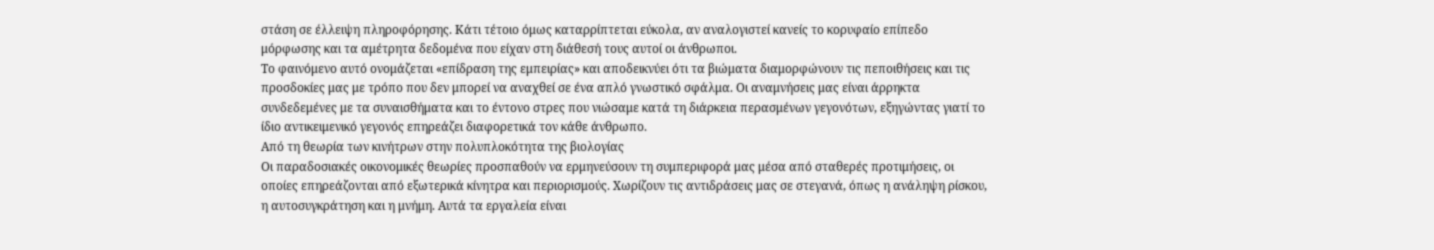στάση σε έλλειψη πληροφόρησης. Κάτι τέτοιο όμως καταρρίπτεται εύκολα, αν αναλογιστεί κανείς το κορυφαίο επίπεδο μόρφωσης και τα αμέτρητα δεδομένα που είχαν στη διάθεσή τους αυτοί οι άνθρωποι.
Το φαινόμενο αυτό ονομάζεται «επίδραση της εμπειρίας» και αποδεικνύει ότι τα βιώματα διαμορφώνουν τις πεποιθήσεις και τις προσδοκίες μας με τρόπο που δεν μπορεί να αναχθεί σε ένα απλό γνωστικό σφάλμα. Οι αναμνήσεις μας είναι άρρηκτα συνδεδεμένες με τα συναισθήματα και το έντονο στρες που νιώσαμε κατά τη διάρκεια περασμένων γεγονότων, εξηγώντας γιατί το ίδιο αντικειμενικό γεγονός επηρεάζει διαφορετικά τον κάθε άνθρωπο.
Από τη θεωρία των κινήτρων στην πολυπλοκότητα της βιολογίας
Οι παραδοσιακές οικονομικές θεωρίες προσπαθούν να ερμηνεύσουν τη συμπεριφορά μας μέσα από σταθερές προτιμήσεις, οι οποίες επηρεάζονται από εξωτερικά κίνητρα και περιορισμούς. Χωρίζουν τις αντιδράσεις μας σε στεγανά, όπως η ανάληψη ρίσκου, η αυτοσυγκράτηση και η μνήμη. Αυτά τα εργαλεία είναι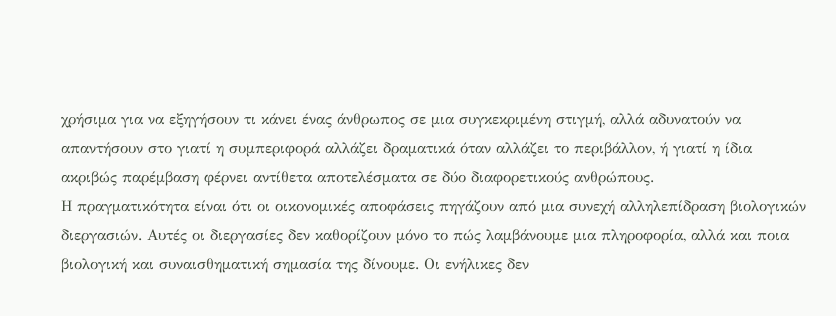χρήσιμα για να εξηγήσουν τι κάνει ένας άνθρωπος σε μια συγκεκριμένη στιγμή, αλλά αδυνατούν να απαντήσουν στο γιατί η συμπεριφορά αλλάζει δραματικά όταν αλλάζει το περιβάλλον, ή γιατί η ίδια ακριβώς παρέμβαση φέρνει αντίθετα αποτελέσματα σε δύο διαφορετικούς ανθρώπους.
Η πραγματικότητα είναι ότι οι οικονομικές αποφάσεις πηγάζουν από μια συνεχή αλληλεπίδραση βιολογικών διεργασιών. Αυτές οι διεργασίες δεν καθορίζουν μόνο το πώς λαμβάνουμε μια πληροφορία, αλλά και ποια βιολογική και συναισθηματική σημασία της δίνουμε. Οι ενήλικες δεν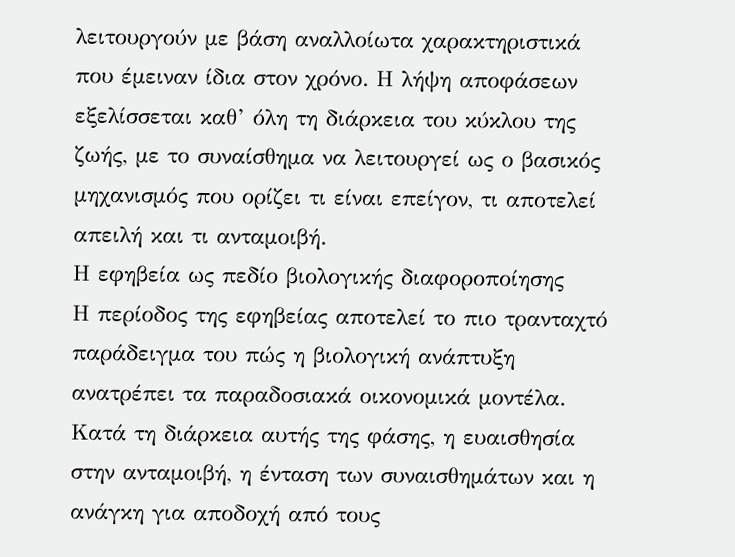λειτουργούν με βάση αναλλοίωτα χαρακτηριστικά που έμειναν ίδια στον χρόνο. Η λήψη αποφάσεων εξελίσσεται καθ’ όλη τη διάρκεια του κύκλου της ζωής, με το συναίσθημα να λειτουργεί ως ο βασικός μηχανισμός που ορίζει τι είναι επείγον, τι αποτελεί απειλή και τι ανταμοιβή.
Η εφηβεία ως πεδίο βιολογικής διαφοροποίησης
Η περίοδος της εφηβείας αποτελεί το πιο τρανταχτό παράδειγμα του πώς η βιολογική ανάπτυξη ανατρέπει τα παραδοσιακά οικονομικά μοντέλα. Κατά τη διάρκεια αυτής της φάσης, η ευαισθησία στην ανταμοιβή, η ένταση των συναισθημάτων και η ανάγκη για αποδοχή από τους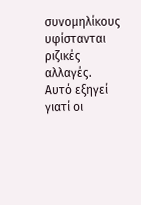συνομηλίκους υφίστανται ριζικές αλλαγές. Αυτό εξηγεί γιατί οι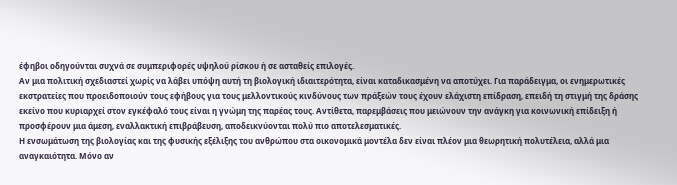έφηβοι οδηγούνται συχνά σε συμπεριφορές υψηλού ρίσκου ή σε ασταθείς επιλογές.
Αν μια πολιτική σχεδιαστεί χωρίς να λάβει υπόψη αυτή τη βιολογική ιδιαιτερότητα, είναι καταδικασμένη να αποτύχει. Για παράδειγμα, οι ενημερωτικές εκστρατείες που προειδοποιούν τους εφήβους για τους μελλοντικούς κινδύνους των πράξεών τους έχουν ελάχιστη επίδραση, επειδή τη στιγμή της δράσης εκείνο που κυριαρχεί στον εγκέφαλό τους είναι η γνώμη της παρέας τους. Αντίθετα, παρεμβάσεις που μειώνουν την ανάγκη για κοινωνική επίδειξη ή προσφέρουν μια άμεση, εναλλακτική επιβράβευση, αποδεικνύονται πολύ πιο αποτελεσματικές.
Η ενσωμάτωση της βιολογίας και της φυσικής εξέλιξης του ανθρώπου στα οικονομικά μοντέλα δεν είναι πλέον μια θεωρητική πολυτέλεια, αλλά μια αναγκαιότητα. Μόνο αν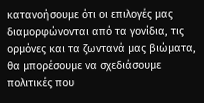κατανοήσουμε ότι οι επιλογές μας διαμορφώνονται από τα γονίδια, τις ορμόνες και τα ζωντανά μας βιώματα, θα μπορέσουμε να σχεδιάσουμε πολιτικές που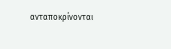ανταποκρίνονται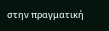στην πραγματική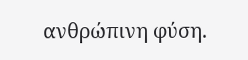ανθρώπινη φύση.